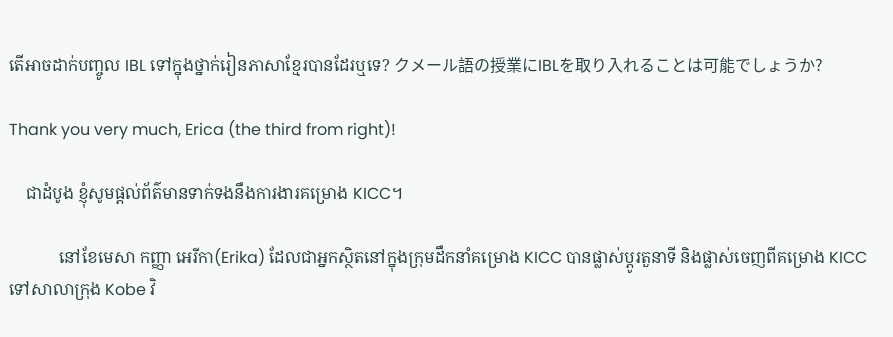តើអាចដាក់បញ្ចូល IBL ទៅក្នុងថ្នាក់រៀនភាសាខ្មែរបានដែរឬទេ? クメール語の授業にIBLを取り入れることは可能でしょうか?

Thank you very much, Erica (the third from right)!

    ជាដំបូង ខ្ញុំសូមផ្ដល់ព័ត៌មានទាក់ទងនឹងការងារគម្រោង KICC។

            នៅខែមេសា កញ្ញា អេរីកា(Erika) ដែលជាអ្នកស្ថិតនៅក្នុងក្រុមដឹកនាំគម្រោង KICC បានផ្លាស់ប្ដូរតួនាទី និងផ្លាស់ចេញពីគម្រោង KICC ទៅសាលាក្រុង Kobe វិ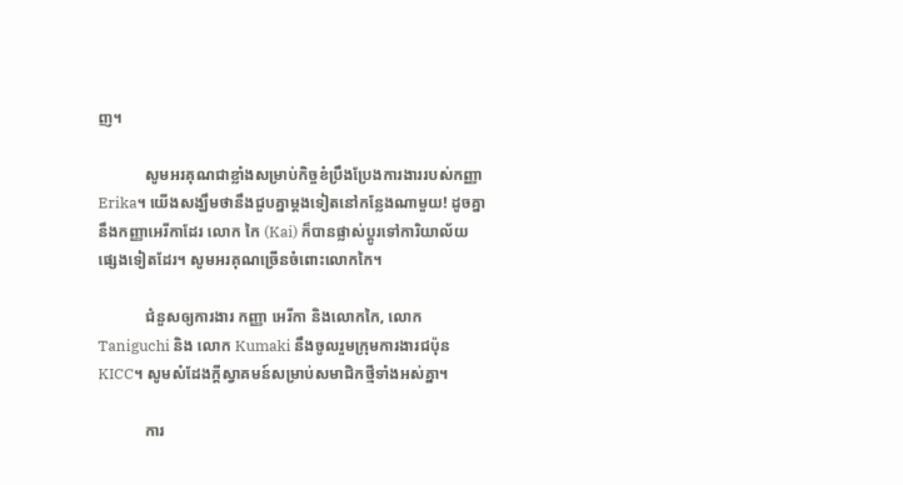ញ។

            សូមអរគុណជាខ្លាំងសម្រាប់កិច្ចខំប្រឹងប្រែងការងាររបស់កញ្ញា Erika។ យើងសង្ឃឹមថានឹងជួបគ្នាម្ដងទៀតនៅកន្លែងណាមួយ! ដូចគ្នានឹងកញ្ញាអេរីកាដែរ លោក កៃ (Kai) ក៏បានផ្លាស់ប្ដូរទៅការិយាល័យផ្សេងទៀតដែរ។ សូមអរគុណច្រើនចំពោះលោកកៃ។

            ជំនួសឲ្យការងារ កញ្ញា អេរីកា និងលោកកៃ, លោក Taniguchi និង លោក Kumaki នឹងចូលរួមក្រុមការងារជប៉ុន KICC។ សូមសំដែងក្ដីស្វាគមន៍សម្រាប់សមាជិកថ្មីទាំងអស់គ្នា។

            ការ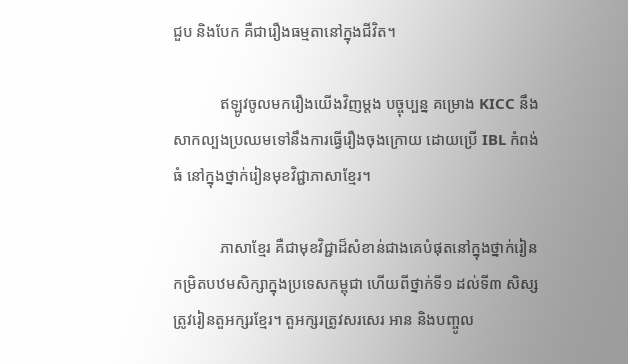ជួប និងបែក គឺជារឿងធម្មតានៅក្នុងជីវិត។

            ឥឡូវចូលមករឿងយើងវិញម្ដង បច្ចុប្បន្ន គម្រោង KICC នឹងសាកល្បងប្រឈមទៅនឹងការធ្វើរឿងចុងក្រោយ ដោយប្រើ IBL កំពង់ធំ នៅក្នុងថ្នាក់រៀនមុខវិជ្ជាភាសាខ្មែរ។

            ភាសាខ្មែរ គឺជាមុខវិជ្ជាដ៏សំខាន់ជាងគេបំផុតនៅក្នុងថ្នាក់រៀនកម្រិតបឋមសិក្សាក្នុងប្រទេសកម្ពុជា ហើយពីថ្នាក់ទី១ ដល់ទី៣ សិស្សត្រូវរៀនតួអក្សរខ្មែរ។ តួអក្សរត្រូវសរសេរ អាន និងបញ្ចូល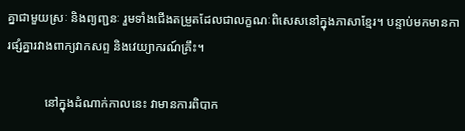គ្នាជាមួយស្រៈ និងព្យញ្ជនៈ រួមទាំងជើងតម្រួតដែលជាលក្ខណៈពិសេសនៅក្នុងភាសាខ្មែរ។ បន្ទាប់មកមានការផ្សំគ្នារវាងពាក្យវាកសព្ទ និងវេយ្យាករណ៍គ្រឹះ។

            នៅក្នុងដំណាក់កាលនេះ វាមានការពិបាក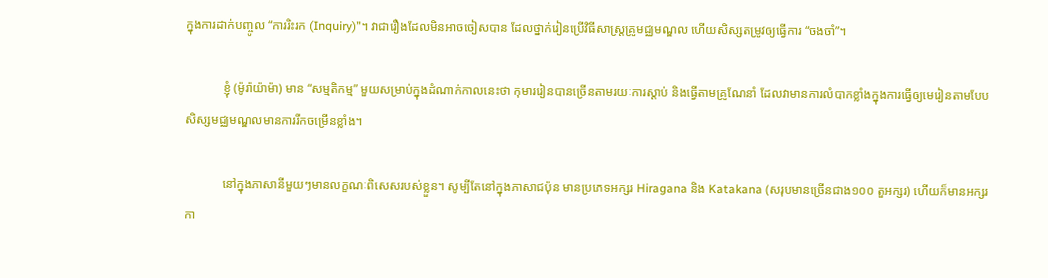ក្នុងការដាក់បញ្ចូល “ការរិះរក (Inquiry)”។ វាជារឿងដែលមិនអាចចៀសបាន ដែលថ្នាក់រៀនប្រើវិធីសាស្រ្តគ្រូមជ្ឈមណ្ឌល ហើយសិស្សតម្រូវឲ្យធ្វើការ “ចងចាំ”។

            ខ្ញុំ (ម៉ូរ៉ាយ៉ាម៉ា) មាន “សម្មតិកម្ម” មួយសម្រាប់ក្នុងដំណាក់កាលនេះថា កុមាររៀនបានច្រើនតាមរយៈការស្ដាប់ និងធ្វើតាមគ្រូណែនាំ ដែលវាមានការលំបាកខ្លាំងក្នុងការធ្វើឲ្យមេរៀនតាមបែបសិស្សមជ្ឈមណ្ឌលមានការរីកចម្រើនខ្លាំង។

            នៅក្នុងភាសានីមួយៗមានលក្ខណៈពិសេសរបស់ខ្លួន។ សូម្បីតែនៅក្នុងភាសាជប៉ុន មានប្រភេទអក្សរ Hiragana និង Katakana (សរុបមានច្រើនជាង១០០ តួអក្សរ) ហើយក៏មានអក្សរកា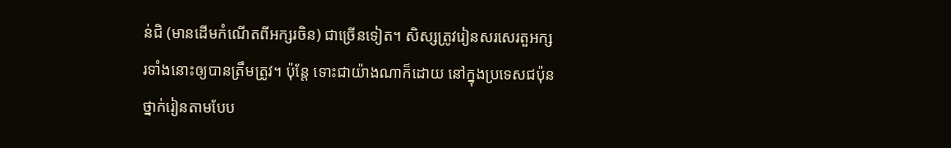ន់ជិ (មានដើមកំណើតពីអក្សរចិន) ជាច្រើនទៀត។ សិស្សត្រូវរៀនសរសេរតួអក្សរទាំងនោះឲ្យបានត្រឹមត្រូវ។ ប៉ុន្តែ ទោះជាយ៉ាងណាក៏ដោយ នៅក្នុងប្រទេសជប៉ុន ថ្នាក់រៀនតាមបែប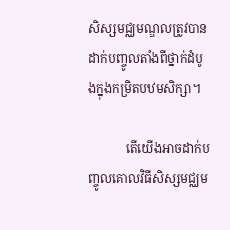សិស្សមជ្ឈមណ្ឌលត្រូវបានដាក់បញ្ចូលតាំងពីថ្នាក់ដំបូងក្នុងកម្រិតបឋមសិក្សា។

            តើយើងអាចដាក់បញ្ចូលគោលវិធីសិស្សមជ្ឈម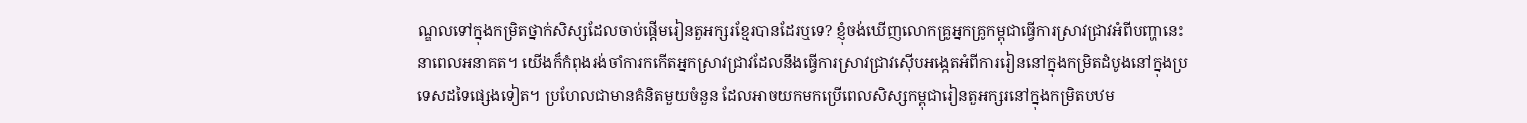ណ្ឌលទៅក្នុងកម្រិតថ្នាក់សិស្សដែលចាប់ផ្ដើមរៀនតួអក្សរខ្មែរបានដែរឬទេ? ខ្ញុំចង់ឃើញលោកគ្រូអ្នកគ្រូកម្ពុជាធ្វើការស្រាវជ្រាវអំពីបញ្ហានេះ នាពេលអនាគត។ យើងក៏កំពុងរង់ចាំការកកើតអ្នកស្រាវជ្រាវដែលនឹងធ្វើការស្រាវជ្រាវស៊ើបអង្កេតអំពីការរៀននៅក្នុងកម្រិតដំបូងនៅក្នុងប្រទេសដទៃផ្សេងទៀត។ ប្រហែលជាមានគំនិតមួយចំនួន ដែលអាចយកមកប្រើពេលសិស្សកម្ពុជារៀនតួអក្សរនៅក្នុងកម្រិតបឋម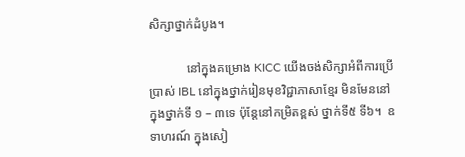សិក្សាថ្នាក់ដំបូង។

            នៅក្នុងគម្រោង KICC យើងចង់សិក្សាអំពីការប្រើប្រាស់ IBL នៅក្នុងថ្នាក់រៀនមុខវិជ្ជាភាសាខ្មែរ មិនមែននៅក្នុងថ្នាក់ទី ១ – ៣ទេ ប៉ុន្តែនៅកម្រិតខ្ពស់ ថ្នាក់ទី៥ ទី៦។  ឧទាហរណ៍ ក្នុងសៀ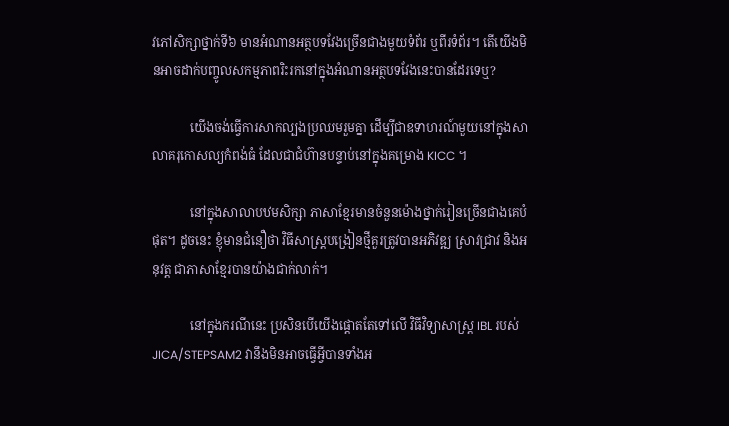វភៅសិក្សាថ្នាក់ទី៦ មានអំណានអត្ថបទវែងច្រើនជាងមួយទំព័រ ឬពីរទំព័រ។ តើយើងមិនអាចដាក់បញ្ចូលសកម្មភាពរិះរកនៅក្នុងអំណានអត្ថបទវែងនេះបានដែរទេឬ?

            យើងចង់ធ្វើការសាកល្បងប្រឈមរួមគ្នា ដើម្បីជាឧទាហរណ៍មួយនៅក្នុងសាលាគរុកោសល្យកំពង់ធំ ដែលជាជំហ៊ានបន្ទាប់នៅក្នុងគម្រោង KICC ។

            នៅក្នុងសាលាបឋមសិក្សា ភាសាខ្មែរមានចំនួនម៉ោងថ្នាក់រៀនច្រើនជាងគេបំផុត។ ដូចនេះ ខ្ញុំមានជំនឿថា វិធីសាស្រ្តបង្រៀនថ្មីគួរត្រូវបានអភិវឌ្ឍ ស្រាវជ្រាវ និងអនុវត្ត ជាភាសាខ្មែរបានយ៉ាងជាក់លាក់។

            នៅក្នុងករណីនេះ ប្រសិនបើយើងផ្ដោតតែទៅលើ វិធីវិទ្យាសាស្រ្ត IBL របស់ JICA/STEPSAM2 វានឹងមិនអាចធ្វើអ្វីបានទាំងអ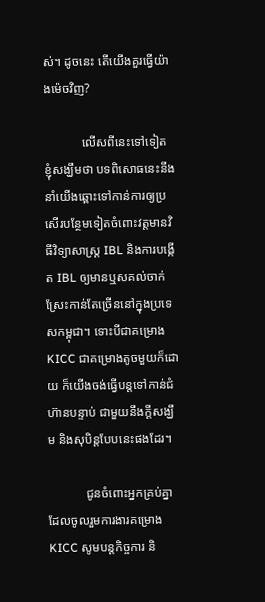ស់។ ដូចនេះ តើយើងគួរធ្វើយ៉ាងម៉េចវិញ?

            លើសពីនេះទៅទៀត ខ្ញុំសង្ឃឹមថា បទពិសោធនេះនឹងនាំយើងឆ្ពោះទៅកាន់ការឲ្យប្រសើរបន្ថែមទៀតចំពោះវត្តមានវិធីវិទ្យាសាស្រ្ត IBL និងការបង្កើត IBL ឲ្យមានឬសគល់ចាក់ស្រែះកាន់តែច្រើននៅក្នុងប្រទេសកម្ពុជា។ ទោះបីជាគម្រោង KICC ជាគម្រោងតូចមួយក៏ដោយ ក៏យើងចង់ធ្វើបន្តទៅកាន់ជំហ៊ានបន្ទាប់ ជាមួយនឹងក្ដីសង្ឃឹម និងសុបិន្តបែបនេះផងដែរ។

            ជូនចំពោះអ្នកគ្រប់គ្នាដែលចូលរួមការងារគម្រោង KICC សូមបន្ដកិច្ចការ និ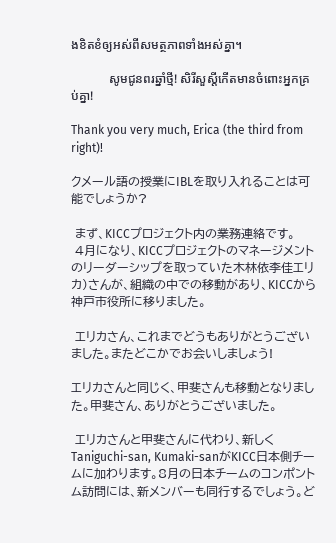ងខិតខំឲ្យអស់ពីសមត្ថភាពទាំងអស់គ្នា។

            សូមជូនពរឆ្នាំថ្មី! សិរីសួស្ដីកើតមានចំពោះអ្នកគ្រប់គ្នា!

Thank you very much, Erica (the third from right)!

クメール語の授業にIBLを取り入れることは可能でしょうか?

 まず、KICCプロジェクト内の業務連絡です。
 4月になり、KICCプロジェクトのマネージメントのリーダーシップを取っていた木林依李佳エリカ)さんが、組織の中での移動があり、KICCから神戸市役所に移りました。

 エリカさん、これまでどうもありがとうございました。またどこかでお会いしましょう!

エリカさんと同じく、甲斐さんも移動となりました。甲斐さん、ありがとうございました。

 エリカさんと甲斐さんに代わり、新しくTaniguchi-san, Kumaki-sanがKICC日本側チームに加わります。8月の日本チームのコンポントム訪問には、新メンバーも同行するでしょう。ど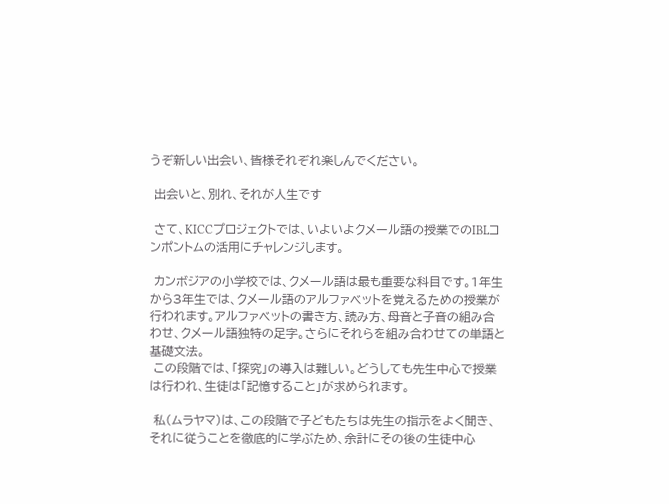うぞ新しい出会い、皆様それぞれ楽しんでください。

 出会いと、別れ、それが人生です

 さて、KICCプロジェクトでは、いよいよクメール語の授業でのIBLコンポントムの活用にチャレンジします。

 カンボジアの小学校では、クメール語は最も重要な科目です。1年生から3年生では、クメール語のアルファベットを覚えるための授業が行われます。アルファベットの書き方、読み方、母音と子音の組み合わせ、クメール語独特の足字。さらにそれらを組み合わせての単語と基礎文法。
 この段階では、「探究」の導入は難しい。どうしても先生中心で授業は行われ、生徒は「記憶すること」が求められます。

 私(ムラヤマ)は、この段階で子どもたちは先生の指示をよく聞き、それに従うことを徹底的に学ぶため、余計にその後の生徒中心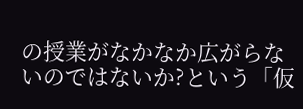の授業がなかなか広がらないのではないか?という「仮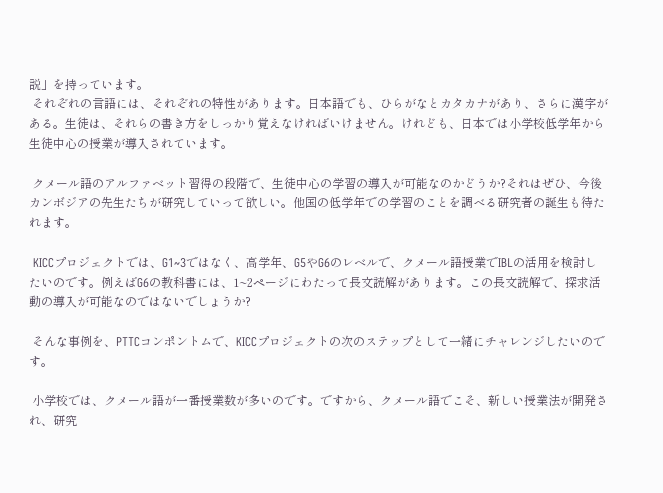説」を持っています。
 それぞれの言語には、それぞれの特性があります。日本語でも、ひらがなとカタカナがあり、さらに漢字がある。生徒は、それらの書き方をしっかり覚えなければいけません。けれども、日本では小学校低学年から生徒中心の授業が導入されています。

 クメール語のアルファベット習得の段階で、生徒中心の学習の導入が可能なのかどうか?それはぜひ、今後カンボジアの先生たちが研究していって欲しい。他国の低学年での学習のことを調べる研究者の誕生も待たれます。

 KICCプロジェクトでは、G1~3ではなく、高学年、G5やG6のレベルで、クメール語授業でIBLの活用を検討したいのです。例えばG6の教科書には、1~2ページにわたって長文読解があります。この長文読解で、探求活動の導入が可能なのではないでしょうか?

 そんな事例を、PTTCコンポントムで、KICCプロジェクトの次のステップとして一緒にチャレンジしたいのです。

 小学校では、クメール語が一番授業数が多いのです。ですから、クメール語でこそ、新しい授業法が開発され、研究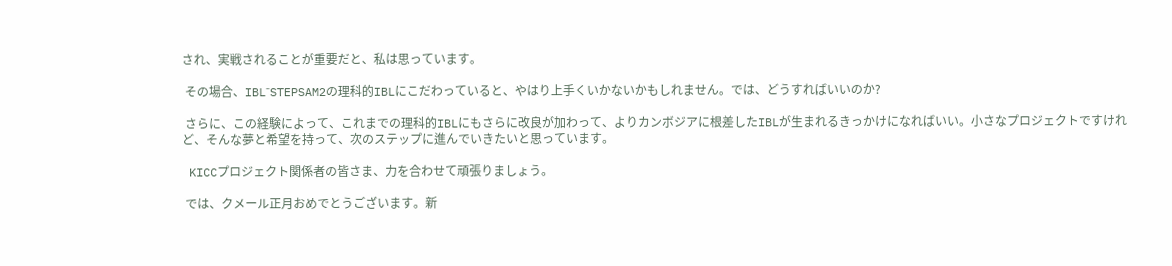され、実戦されることが重要だと、私は思っています。

 その場合、IBL⁻STEPSAM2の理科的IBLにこだわっていると、やはり上手くいかないかもしれません。では、どうすればいいのか?

 さらに、この経験によって、これまでの理科的IBLにもさらに改良が加わって、よりカンボジアに根差したIBLが生まれるきっかけになればいい。小さなプロジェクトですけれど、そんな夢と希望を持って、次のステップに進んでいきたいと思っています。

 KICCプロジェクト関係者の皆さま、力を合わせて頑張りましょう。

 では、クメール正月おめでとうございます。新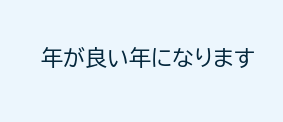年が良い年になります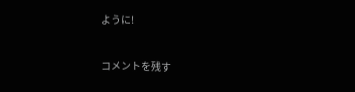ように!

コメントを残す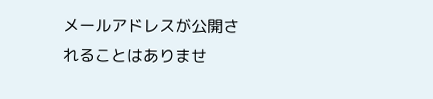メールアドレスが公開されることはありませ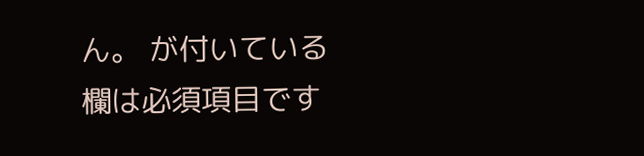ん。 が付いている欄は必須項目です